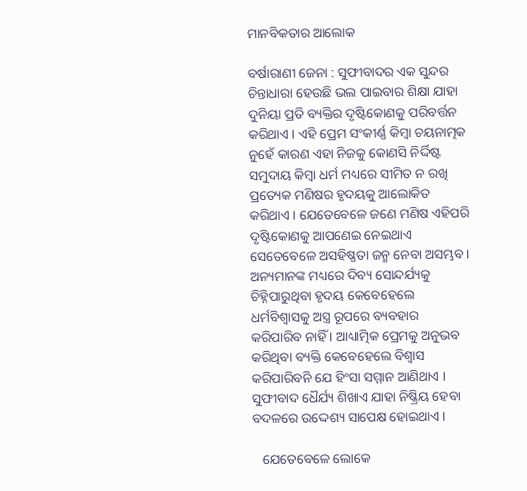ମାନବିକତାର ଆଲୋକ

ବର୍ଷାରାଣୀ ଜେନା : ସୁଫୀବାଦର ଏକ ସୁନ୍ଦର ଚିନ୍ତାଧାରା ହେଉଛି ଭଲ ପାଇବାର ଶିକ୍ଷା ଯାହା ଦୁନିୟା ପ୍ରତି ବ୍ୟକ୍ତିର ଦୃଷ୍ଟିକୋଣକୁ ପରିବର୍ତ୍ତନ କରିଥାଏ । ଏହି ପ୍ରେମ ସଂକୀର୍ଣ୍ଣ କିମ୍ବା ଚୟନାତ୍ମକ ନୁହେଁ କାରଣ ଏହା ନିଜକୁ କୋଣସି ନିର୍ଦ୍ଦିଷ୍ଟ ସମୁଦାୟ କିମ୍ବା ଧର୍ମ ମଧ୍ୟରେ ସୀମିତ ନ ରଖି ପ୍ରତ୍ୟେକ ମଣିଷର ହୃଦୟକୁ ଆଲୋକିତ କରିଥାଏ । ଯେତେବେଳେ ଜଣେ ମଣିଷ ଏହିପରି ଦୃଷ୍ଟିକୋଣକୁ ଆପଣେଇ ନେଇଥାଏ ସେତେବେଳେ ଅସହିଷ୍ଣତା ଜନ୍ମ ନେବା ଅସମ୍ଭବ । ଅନ୍ୟମାନଙ୍କ ମଧ୍ୟରେ ଦିବ୍ୟ ସୋନ୍ଦର୍ଯ୍ୟକୁ ଚିହ୍ନିପାରୁଥିବା ହୃଦୟ କେବେହେଲେ ଧର୍ମବିଶ୍ୱାସକୁ ଅସ୍ତ୍ର ରୂପରେ ବ୍ୟବହାର କରିପାରିବ ନାହିଁ । ଆଧ୍ୟାତ୍ମିକ ପ୍ରେମକୁ ଅନୁଭବ କରିଥିବା ବ୍ୟକ୍ତି କେବେହେଲେ ବିଶ୍ୱାସ କରିପାରିବନି ଯେ ହିଂସା ସମ୍ମାନ ଆଣିଥାଏ । ସୁଫୀବାଦ ଧୈର୍ଯ୍ୟ ଶିଖାଏ ଯାହା ନିଷ୍କ୍ରିୟ ହେବା ବଦଳରେ ଉଦ୍ଦେଶ୍ୟ ସାପେକ୍ଷ ହୋଇଥାଏ ।

   ଯେତେବେଳେ ଲୋକେ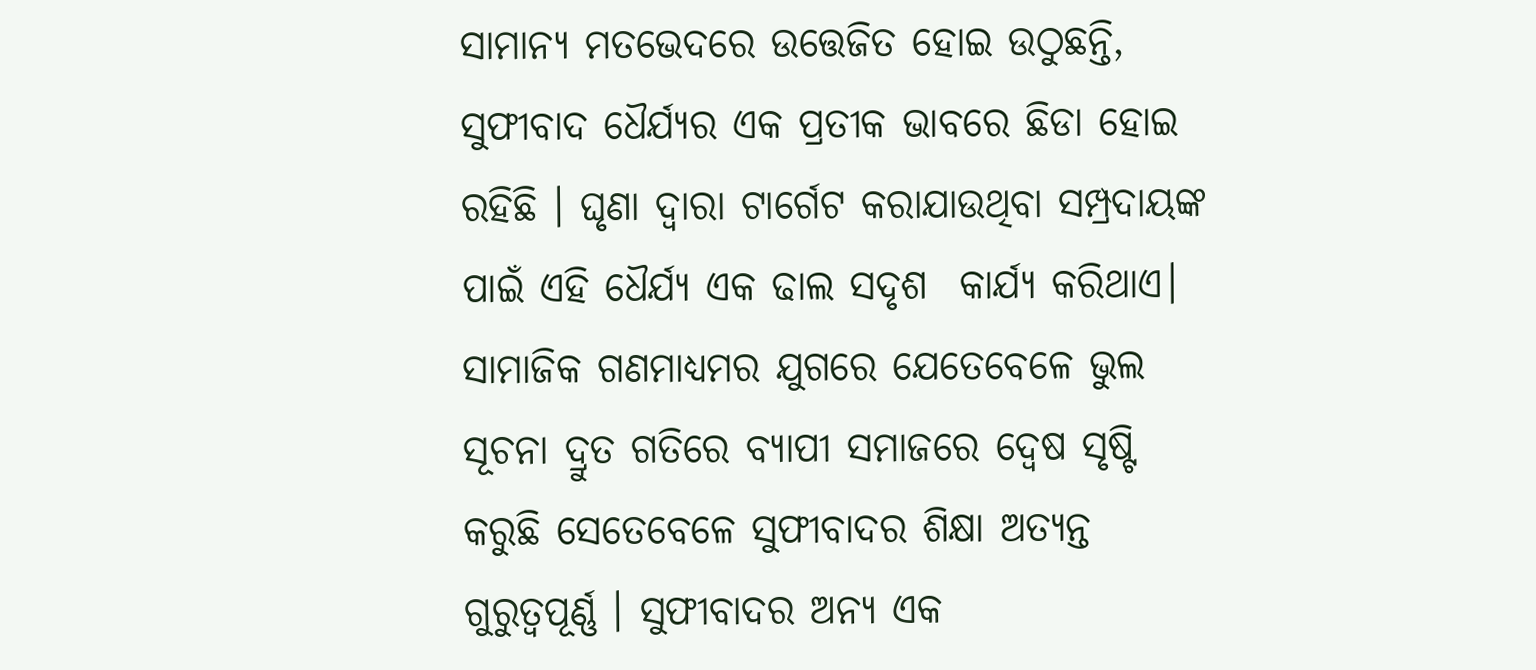ସାମାନ୍ୟ ମତଭେଦରେ ଉତ୍ତେଜିତ ହୋଇ ଉଠୁଛନ୍ତି, ସୁଫୀବାଦ ଧୈର୍ଯ୍ୟର ଏକ ପ୍ରତୀକ ଭାବରେ ଛିଡା ହୋଇ ରହିଛି । ଘୃଣା ଦ୍ୱାରା ଟାର୍ଗେଟ କରାଯାଉଥିବା ସମ୍ପ୍ରଦାୟଙ୍କ ପାଇଁ ଏହି ଧୈର୍ଯ୍ୟ ଏକ ଢାଲ ସଦୃଶ  କାର୍ଯ୍ୟ କରିଥାଏ। ସାମାଜିକ ଗଣମାଧ୍ୟମର ଯୁଗରେ ଯେତେବେଳେ ଭୁଲ ସୂଚନା ଦ୍ରୁତ ଗତିରେ ବ୍ୟାପୀ ସମାଜରେ ଦ୍ୱେଷ ସୃଷ୍ଟି କରୁଛି ସେତେବେଳେ ସୁଫୀବାଦର ଶିକ୍ଷା ଅତ୍ୟନ୍ତ ଗୁରୁତ୍ୱପୂର୍ଣ୍ଣ । ସୁଫୀବାଦର ଅନ୍ୟ ଏକ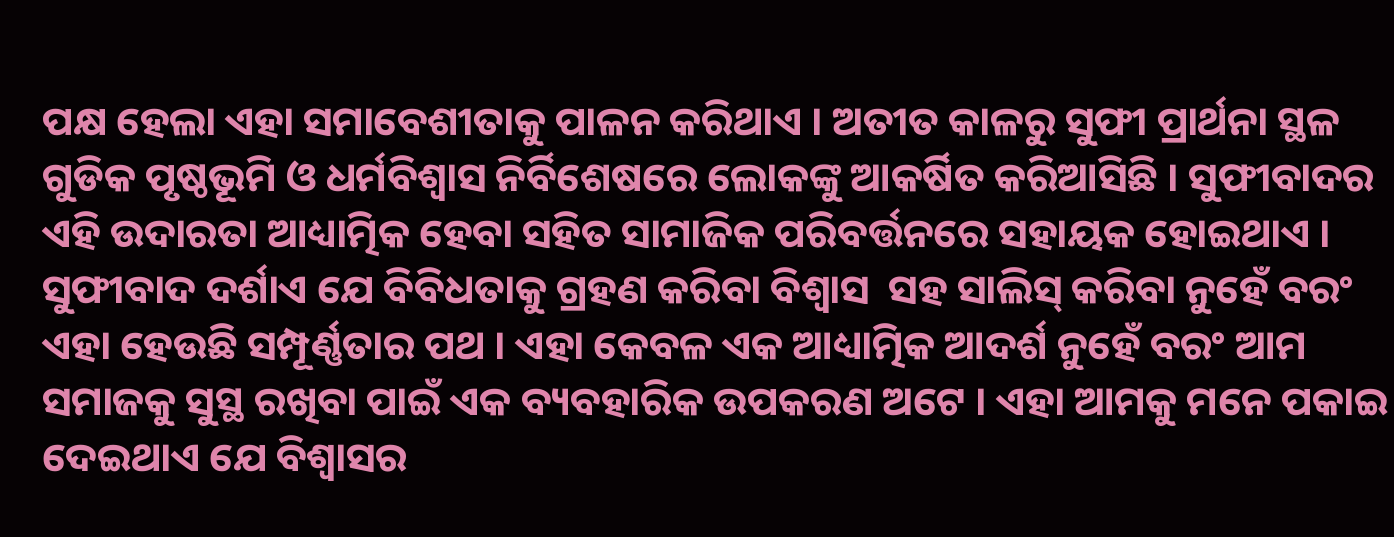ପକ୍ଷ ହେଲା ଏହା ସମାବେଶୀତାକୁ ପାଳନ କରିଥାଏ । ଅତୀତ କାଳରୁ ସୁଫୀ ପ୍ରାର୍ଥନା ସ୍ଥଳ ଗୁଡିକ ପୃଷ୍ଠଭୂମି ଓ ଧର୍ମବିଶ୍ୱାସ ନିର୍ବିଶେଷରେ ଲୋକଙ୍କୁ ଆକର୍ଷିତ କରିଆସିଛି । ସୁଫୀବାଦର ଏହି ଉଦାରତା ଆଧ୍ୟାତ୍ମିକ ହେବା ସହିତ ସାମାଜିକ ପରିବର୍ତ୍ତନରେ ସହାୟକ ହୋଇଥାଏ । ସୁଫୀବାଦ ଦର୍ଶାଏ ଯେ ବିବିଧତାକୁ ଗ୍ରହଣ କରିବା ବିଶ୍ୱାସ  ସହ ସାଲିସ୍‌ କରିବା ନୁହେଁ ବରଂ ଏହା ହେଉଛି ସମ୍ପୂର୍ଣ୍ଣତାର ପଥ । ଏହା କେବଳ ଏକ ଆଧ୍ୟାତ୍ମିକ ଆଦର୍ଶ ନୁହେଁ ବରଂ ଆମ ସମାଜକୁ ସୁସ୍ଥ ରଖିବା ପାଇଁ ଏକ ବ୍ୟବହାରିକ ଉପକରଣ ଅଟେ । ଏହା ଆମକୁ ମନେ ପକାଇ ଦେଇଥାଏ ଯେ ବିଶ୍ୱାସର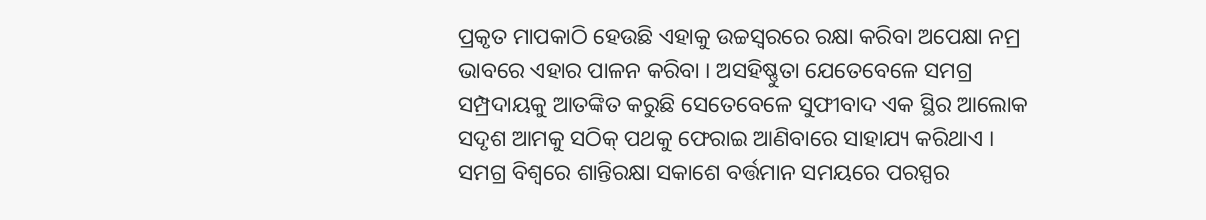ପ୍ରକୃତ ମାପକାଠି ହେଉଛି ଏହାକୁ ଉଚ୍ଚସ୍ୱରରେ ରକ୍ଷା କରିବା ଅପେକ୍ଷା ନମ୍ର ଭାବରେ ଏହାର ପାଳନ କରିବା । ଅସହିଷ୍ଣୁତା ଯେତେବେଳେ ସମଗ୍ର ସମ୍ପ୍ରଦାୟକୁ ଆତଙ୍କିତ କରୁଛି ସେତେବେଳେ ସୁଫୀବାଦ ଏକ ସ୍ଥିର ଆଲୋକ ସଦୃଶ ଆମକୁ ସଠିକ୍‌ ପଥକୁ ଫେରାଇ ଆଣିବାରେ ସାହାଯ୍ୟ କରିଥାଏ । ସମଗ୍ର ବିଶ୍ୱରେ ଶାନ୍ତିରକ୍ଷା ସକାଶେ ବର୍ତ୍ତମାନ ସମୟରେ ପରସ୍ପର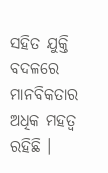ସହିତ ଯୁକ୍ତି ବଦଳରେ ମାନବିକତାର ଅଧିକ ମହତ୍ୱ ରହିଛି ।